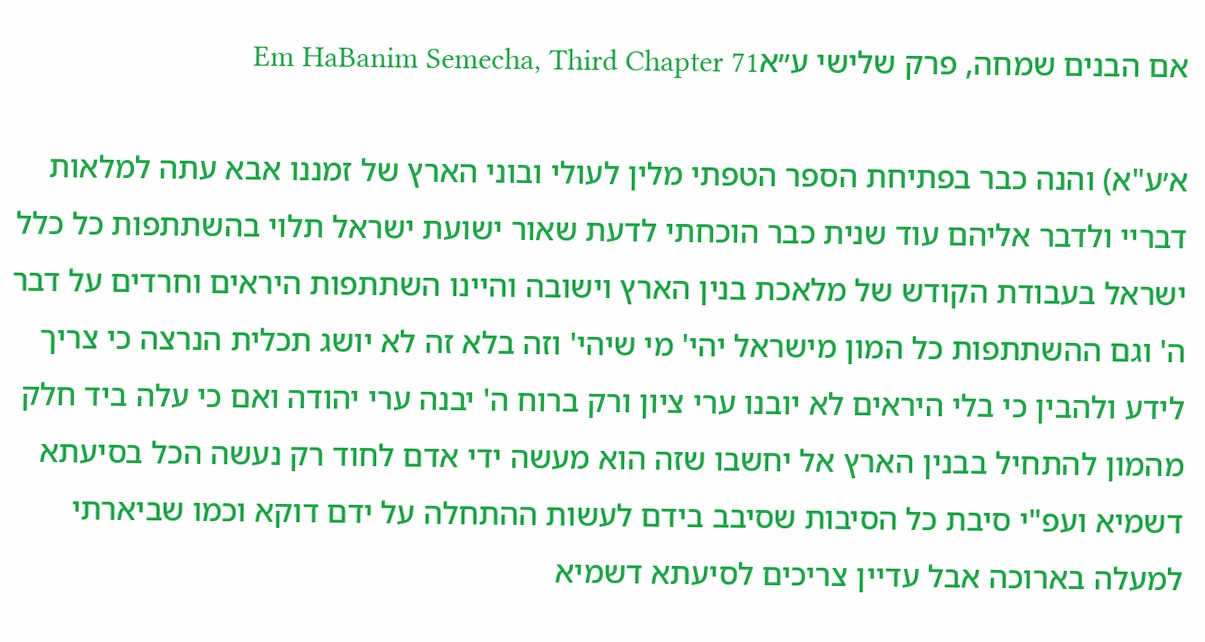אם הבנים שמחה, פרק שלישי ע״אEm HaBanim Semecha, Third Chapter 71

א׳ע"א) והנה כבר בפתיחת הספר הטפתי מלין לעולי ובוני הארץ של זמננו אבא עתה למלאות דבריי ולדבר אליהם עוד שנית כבר הוכחתי לדעת שאור ישועת ישראל תלוי בהשתתפות כל כלל ישראל בעבודת הקודש של מלאכת בנין הארץ וישובה והיינו השתתפות היראים וחרדים על דבר ה' וגם ההשתתפות כל המון מישראל יהי' מי שיהי' וזה בלא זה לא יושג תכלית הנרצה כי צריך לידע ולהבין כי בלי היראים לא יובנו ערי ציון ורק ברוח ה' יבנה ערי יהודה ואם כי עלה ביד חלק מהמון להתחיל בבנין הארץ אל יחשבו שזה הוא מעשה ידי אדם לחוד רק נעשה הכל בסיעתא דשמיא ועפ"י סיבת כל הסיבות שסיבב בידם לעשות ההתחלה על ידם דוקא וכמו שביארתי למעלה בארוכה אבל עדיין צריכים לסיעתא דשמיא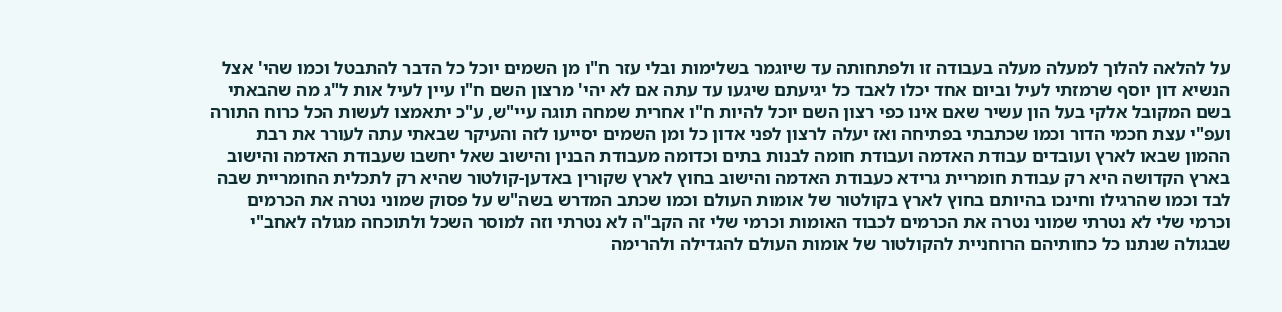על להלאה להלוך למעלה מעלה בעבודה זו ולפתחותה עד שיוגמר בשלימות ובלי עזר ח"ו מן השמים יוכל כל הדבר להתבטל וכמו שהי' אצל הנשיא דון יוסף שרמזתי לעיל וביום אחד יכלו לאבד כל יגיעתם שיגעו עד עתה אם לא יהי' מרצון השם ח"ו עיין לעיל אות ל"ג מה שהבאתי בשם המקובל אלקי בעל הון עשיר שאם אינו כפי רצון השם יוכל להיות ח"ו אחרית שמחה תוגה עיי"ש, ע"כ יתאמצו לעשות הכל כרוח התורה ועפ"י עצת חכמי הדור וכמו שכתבתי בפתיחה ואז יעלה לרצון לפני אדון כל ומן השמים יסייעו לזה והעיקר שבאתי עתה לעורר את רבת ההמון שבאו לארץ ועובדים עבודת האדמה ועבודת חומה לבנות בתים וכדומה מעבודת הבנין והישוב שאל יחשבו שעבודת האדמה והישוב בארץ הקדושה היא רק עבודת חומריית גרידא כעבודת האדמה והישוב בחוץ לארץ שקורין באדען-קולטור שהיא רק לתכלית החומריית שבה לבד וכמו שהרגילו וחינכו בהיותם בחוץ לארץ בקולטור של אומות העולם וכמו שכתב המדרש בשה"ש על פסוק שמוני נטרה את הכרמים וכרמי שלי לא נטרתי שמוני נטרה את הכרמים לכבוד האומות וכרמי שלי זה הקב"ה לא נטרתי וזה למוסר השכל ולתוכחה מגולה לאחב"י שבגולה שנתנו כל כחותיהם הרוחניית להקולטור של אומות העולם להגדילה ולהרימה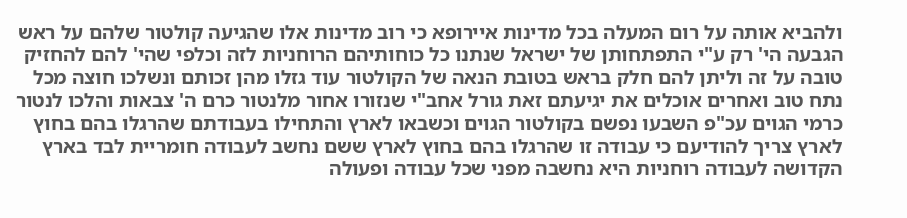ולהביא אותה על רום המעלה בכל מדינות איירופא כי רוב מדינות אלו שהגיעה קולטור שלהם על ראש הגבעה הי' רק ע"י התפתחותן של ישראל שנתנו כל כוחותיהם הרוחניות לזה וכלפי שהי' להם להחזיק טובה על זה וליתן להם חלק בראש בטובת הנאה של הקולטור עוד גזלו מהן זכותם ונשלכו חוצה מכל נתח טוב ואחרים אוכלים את יגיעתם זאת גורל אחב"י שנזורו אחור מלנטור כרם ה' צבאות והלכו לנטור כרמי הגוים עכ"פ השבעו נפשם בקולטור הגוים וכשבאו לארץ והתחילו בעבודתם שהרגלו בהם בחוץ לארץ צריך להודיעם כי עבודה זו שהרגלו בהם בחוץ לארץ ששם נחשב לעבודה חומריית לבד בארץ הקדושה לעבודה רוחניות היא נחשבה מפני שכל עבודה ופעולה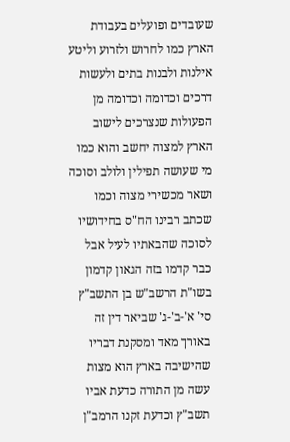שעובדים ופועלים בעבודת הארץ כמו לחרוש ולזרוע וליטע אילנות ולבנות בתים ולעשות דרכים וכדומה וכדומה מן הפעולות שנצרכים לישוב הארץ למצוה יחשב והוא כמו מי שעושה תפילין ולולב וסוכה ושאר מכשירי מצוה וכמו שכתב רבינו הח"ס בחידושיו לסוכה שהבאתיו לעיל אבל כבר קדמו בזה הגאון קדמון בשו"ת הרשב"ש בן התשב"ץ סי' א'-ב'-ג' שביאר דין זה באורך מאד ומסקנת דבריו שהישיבה בארץ הוא מצות עשה מן התורה כדעת אביו תשב"ץ וכדעת זקנו הרמב"ן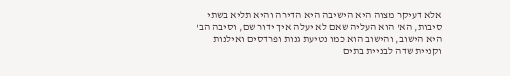אלא דעיקר מצוה היא הישיבה היא הדירה והיא תליא בשתי סיבות, הא' הוא העליה שאם לא יעלה איך ידור שם, וסיבה הב' היא הישוב, והישוב הוא כמו נטיעת גנות ופרדסים ואילנות וקניית שדה לבניית בתים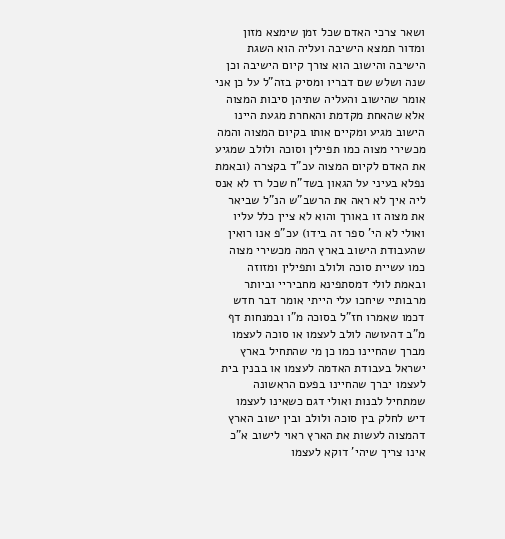ושאר צרכי האדם שכל זמן שימצא מזון ומדור תמצא הישיבה ועליה הוא השגת הישיבה והישוב הוא צורך קיום הישיבה וכן שנה ושלש שם דבריו ומסיק בזה"ל על כן אני אומר שהישוב והעליה שתיהן סיבות המצוה אלא שהאחת מקדמת והאחרת מגעת היינו הישוב מגיע ומקיים אותו בקיום המצוה והמה מכשירי מצוה כמו תפילין וסוכה ולולב שמגיע את האדם לקיום המצוה עכ"ד בקצרה (ובאמת נפלא בעיני על הגאון בשד"ח שכל רז לא אנס ליה איך לא ראה את הרשב"ש הנ"ל שביאר את מצוה זו באורך והוא לא ציין כלל עליו ואולי לא הי' ספר זה בידו) עכ"פ אנו רואין שהעבודת הישוב בארץ המה מכשירי מצוה כמו עשיית סוכה ולולב ותפילין ומזוזה ובאמת לולי דמסתפינא מחביריי וביותר מרבותיי שיחכו עלי הייתי אומר דבר חדש דכמו שאמרו חז"ל בסוכה מ"ו ובמנחות דף מ"ב דהעושה לולב לעצמו או סוכה לעצמו מברך שהחיינו כמו כן מי שהתחיל בארץ ישראל בעבודת האדמה לעצמו או בבנין בית לעצמו יברך שהחיינו בפעם הראשונה שמתחיל לבנות ואולי דגם כשאינו לעצמו דיש לחלק בין סוכה ולולב ובין ישוב הארץ דהמצוה לעשות את הארץ ראוי לישוב א"כ אינו צריך שיהי' דוקא לעצמו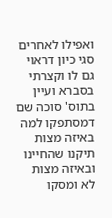ואפילו לאחרים סגי כיון דראוי גם לו וקצרתי בסברא ועיין בתוס' סוכה שם דמסתפקו למה באיזה מצות תיקנו שהחיינו ובאיזה מצות לא ומסקו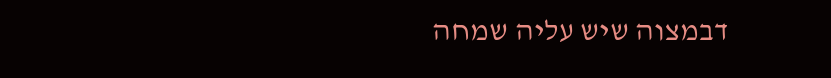דבמצוה שיש עליה שמחה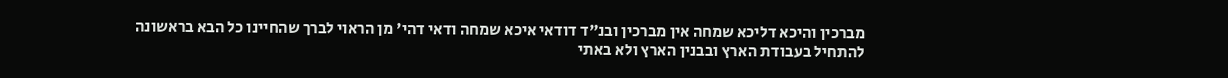מברכין והיכא דליכא שמחה אין מברכין ובנ"ד דודאי איכא שמחה ודאי דהי' מן הראוי לברך שהחיינו כל הבא בראשונה להתחיל בעבודת הארץ ובבנין הארץ ולא באתי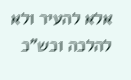אלא להעיר ולא להלכה וכש"כ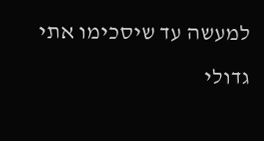למעשה עד שיסכימו אתי גדולי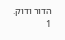הדור ודוק.
1